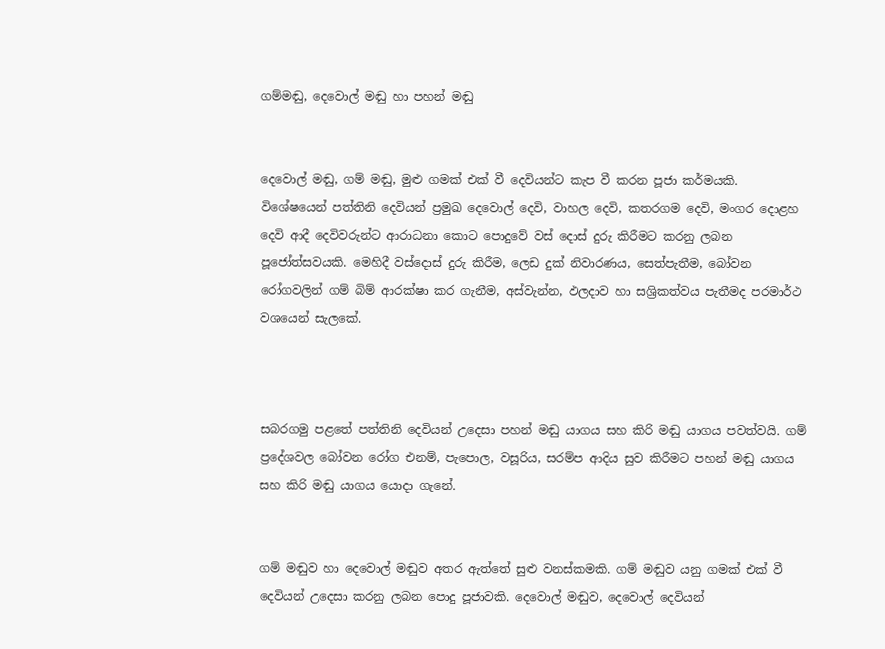ගම්මඬු, දෙවොල් මඬු හා පහන් මඬු


දෙවොල් මඬු, ගම් මඬු, මුළු ගමක් එක් වී දෙවියන්ට කැප වී කරන පූජා කර්මයකි. විශේෂයෙන් පත්තිනි දෙවියන් ප්‍රමුඛ දෙවොල් දෙවි, වාහල දෙවි, කතරගම දෙවි, මංගර දොළහ දෙවි ආදී දෙවිවරුන්ට ආරාධනා කොට පොදුවේ වස් දොස් දුරු කිරීමට කරනු ලබන පූජෝත්සවයකි. මෙහිදී වස්දොස් දුරු කිරීම, ලෙඩ දුක් නිවාරණය, සෙත්පැතීම, බෝවන රෝගවලින් ගම් බිම් ආරක්ෂා කර ගැනීම, අස්වැන්න, ඵලදාව හා සශ්‍රිකත්වය පැතීමද පරමාර්ථ වශයෙන් සැලකේ.



සබරගමු පළතේ පත්තිනි දෙවියන් උදෙසා පහන් මඬු යාගය සහ කිරි මඬු යාගය පවත්වයි. ගම් ප්‍රදේශවල බෝවන රෝග එනම්, පැපොල, වසූරිය, සරම්ප ආදිය සුව කිරීමට පහන් මඬු යාගය සහ කිරි මඬු යාගය යොදා ගැනේ.


ගම් මඬුව හා දෙවොල් මඬුව අතර ඇත්තේ සුළු වනස්කමකි. ගම් මඬුව යනු ගමක් එක් වී දෙවියන් උදෙසා කරනු ලබන පොදු පූජාවකි. දෙවොල් මඬුව, දෙවොල් දෙවියන්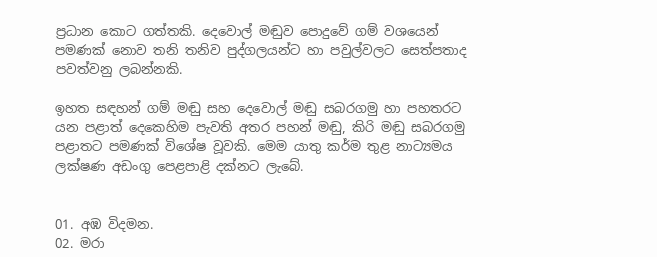ප්‍රධාන කොට ගත්තකි. දෙවොල් මඬුව පොදුවේ ගම් වශයෙන් පමණක් නොව තනි තනිව පුද්ගලයන්ට හා පවුල්වලට සෙත්පතාද පවත්වනු ලබන්නකි.

ඉහත සඳහන් ගම් මඬු සහ දෙවොල් මඬු සබරගමු හා පහතරට යන පළාත් දෙකෙහිම පැවති අතර පහන් මඬු, කිරි මඬු සබරගමු පළාතට පමණක් විශේෂ වූවකි. මෙම යාතු කර්ම තුළ නාට්‍යමය ලක්ෂණ අඩංගු පෙළපාළි දක්නට ලැබේ.


01. අඹ විදමන.
02. මරා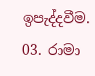ඉපැද්දවීම.
03. රාමා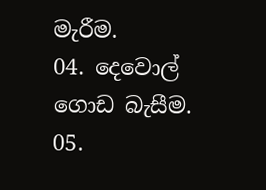මැරීම.
04. දෙවොල් ගොඩ බැසීම.
05.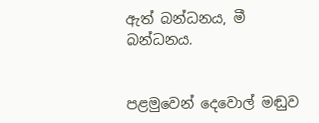ඇත් බන්ධනය, මී බන්ධනය.


පළමුවෙන් දෙවොල් මඬුව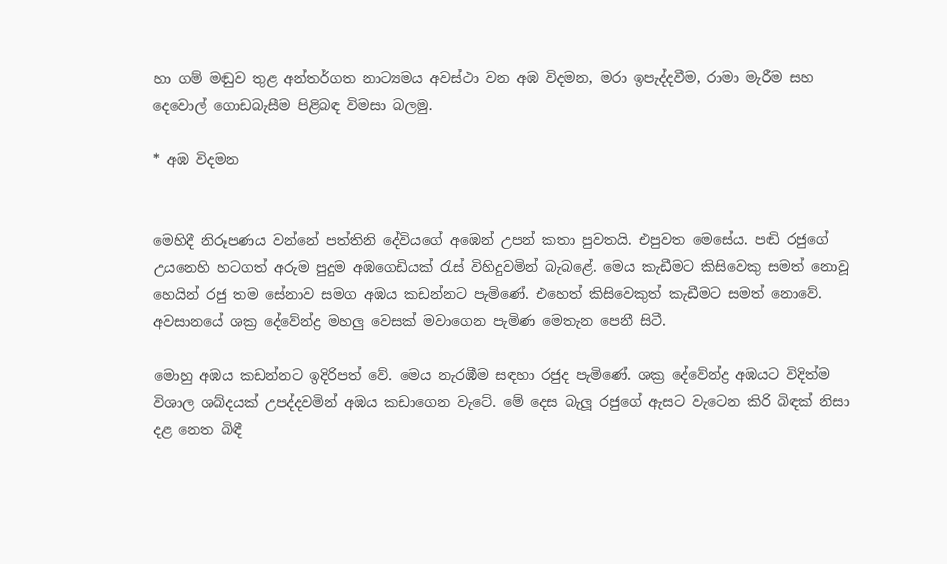හා ගම් මඬුව තුළ අන්තර්ගත නාට්‍යමය අවස්ථා වන අඹ විදමන, මරා ඉපැද්දවීම, රාමා මැරීම සහ දෙවොල් ගොඩබැසීම පිළිබඳ විමසා බලමු.

* අඹ විදමන


මෙහිදී නිරූපණය වන්නේ පත්තිනි දේවියගේ අඹෙන් උපන් කතා පුවතයි. එපුවත මෙසේය. පඬි රජුගේ උයනෙහි හටගත් අරුම පුදුම අඹගෙඩියක් රැස් විහිදුවමින් බැබළේ. මෙය කැඩීමට කිසිවෙකු සමත් නොවූ හෙයින් රජු තම සේනාව සමග අඹය කඩන්නට පැමිණේ. එහෙත් කිසිවෙකුත් කැඩීමට සමත් නොවේ. අවසානයේ ශක්‍ර දේවේන්ද්‍ර මහලු වෙසක් මවාගෙන පැමිණ මෙතැන පෙනී සිටී.

මොහු අඹය කඩන්නට ඉදිරිපත් වේ. මෙය නැරඹීම සඳහා රජුද පැමිණේ. ශක්‍ර දේවේන්ද්‍ර අඹයට විදිත්ම විශාල ශබ්දයක් උපද්දවමින් අඹය කඩාගෙන වැටේ. මේ දෙස බැලූ රජුගේ ඇසට වැටෙන කිරි බිඳක් නිසා දළ නෙත බිඳී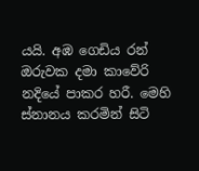යයි. අඹ ගෙඩිය රන් ඔරුවක දමා කාවේරි නදියේ පාකර හරී. මෙහි ස්නානය කරමින් සිටි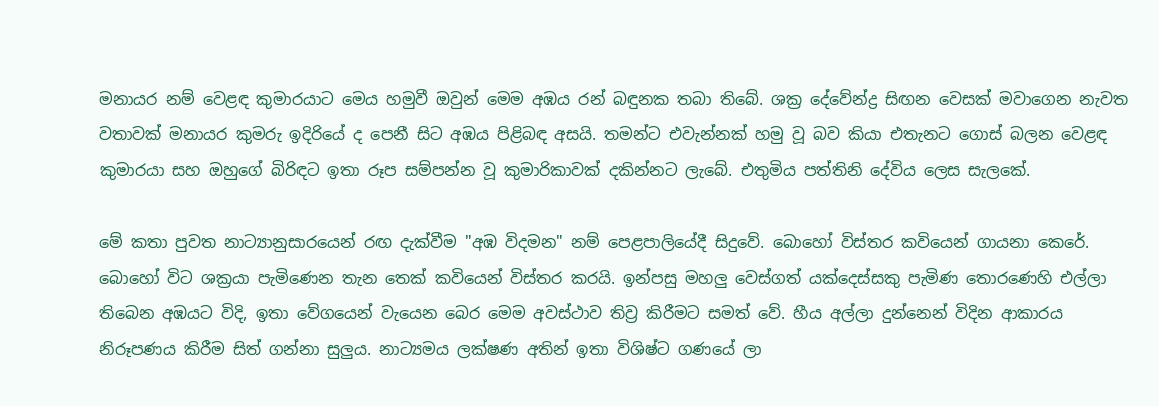මනායර නම් වෙළඳ කුමාරයාට මෙය හමුවී ඔවුන් මෙම අඹය රන් බඳුනක තබා තිබේ. ශක්‍ර දේවේන්ද්‍ර සිඟන වෙසක් මවාගෙන නැවත වතාවක් මනායර කුමරු ඉදිරියේ ද පෙනී සිට අඹය පිළිබඳ අසයි. තමන්ට එවැන්නක් හමු වූ බව කියා එතැනට ගොස් බලන වෙළඳ කුමාරයා සහ ඔහුගේ බිරිඳට ඉතා රූප සම්පන්න වූ කුමාරිකාවක් දකින්නට ලැබේ. එතුමිය පත්තිනි දේවිය ලෙස සැලකේ.

මේ කතා පුවත නාට්‍යානුසාරයෙන් රඟ දැක්වීම "අඹ විදමන" නම් පෙළපාලියේදී සිදුවේ. බොහෝ විස්තර කවියෙන් ගායනා කෙරේ. බොහෝ විට ශක්‍රයා පැමිණෙන තැන තෙක් කවියෙන් විස්තර කරයි. ඉන්පසු මහලු වෙස්ගත් යක්දෙස්සකු පැමිණ තොරණෙහි එල්ලා තිබෙන අඹයට විදි, ඉතා වේගයෙන් වැයෙන බෙර මෙම අවස්ථාව තිව්‍ර කිරීමට සමත් වේ. හීය අල්ලා දුන්නෙන් විදින ආකාරය නිරූපණය කිරීම සිත් ගන්නා සුලුය. නාට්‍යමය ලක්ෂණ අතින් ඉතා විශිෂ්ට ගණයේ ලා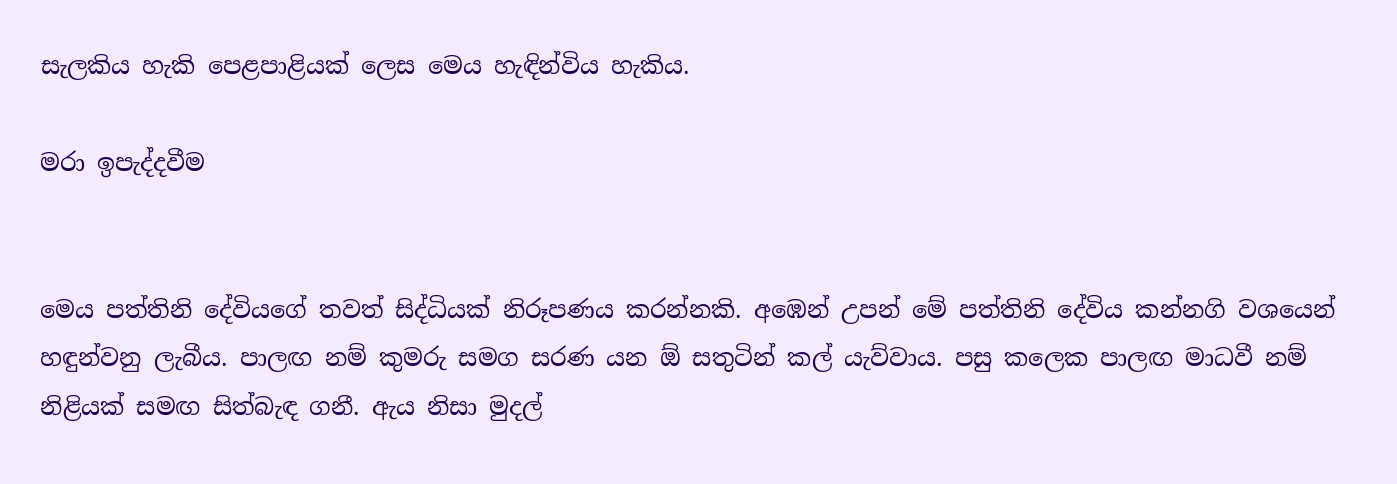සැලකිය හැකි පෙළපාළියක් ලෙස මෙය හැඳින්විය හැකිය.

මරා ඉපැද්දවීම


මෙය පත්තිනි දේවියගේ තවත් සිද්ධියක් නිරූපණය කරන්නකි. අඹෙන් උපන් මේ පත්තිනි දේවිය කන්නගි වශයෙන් හඳුන්වනු ලැබීය. පාලඟ නම් කුමරු සමග සරණ යන ඕ සතුටින් කල් යැව්වාය. පසු කලෙක පාලඟ මාධවී නම් නිළියක් සමඟ සිත්බැඳ ගනී. ඇය නිසා මුදල්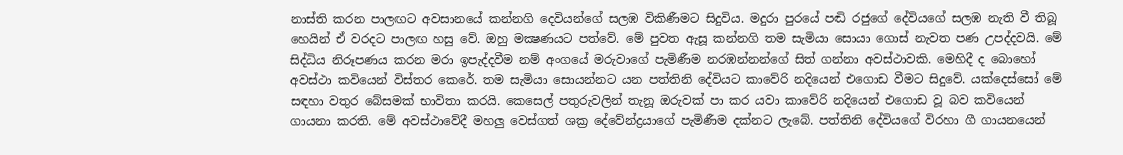නාස්ති කරන පාලඟට අවසානයේ කන්නගි දෙවියන්ගේ සලඹ විකිණීමට සිදුවිය. මදුරා පුරයේ පඬි රජුගේ දේවියගේ සලඹ නැති වී තිබූ හෙයින් ඒ වරදට පාලඟ හසු වේ. ඔහු මක්‍ෂණයට පත්වේ. මේ පුවත ඇසූ කන්නගි තම සැමියා සොයා ගොස් නැවත පණ උපද්දවයි. මේ සිද්ධිය නිරූපණය කරන මරා ඉපැද්දවීම නම් අංගයේ මරුවාගේ පැමිණීම නරඹන්නන්ගේ සිත් ගන්නා අවස්ථාවකි. මෙහිදී ද බොහෝ අවස්ථා කවියෙන් විස්තර කෙරේ. තම සැමියා සොයන්නට යන පත්තිනි දේවියට කාවේරි නදියෙන් එගොඩ වීමට සිදුවේ. යක්දෙස්සෝ මේ සඳහා වතුර බේසමක් භාවිතා කරයි. කෙසෙල් පතුරුවලින් තැනූ ඔරුවක් පා කර යවා කාවේරි නදියෙන් එගොඩ වූ බව කවියෙන් ගායනා කරති. මේ අවස්ථාවේදී මහලු වෙස්ගත් ශක්‍ර දේවේන්ද්‍රයාගේ පැමිණීම දක්නට ලැබේ. පත්තිනි දේවියගේ විරහා ගී ගායනයෙන්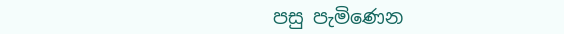පසු පැමිණෙන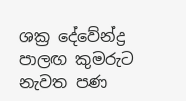ශක්‍ර දේවේන්ද්‍ර පාලඟ කුමරුට නැවත පණ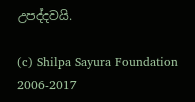උපද්දවයි.

(c) Shilpa Sayura Foundation 2006-2017